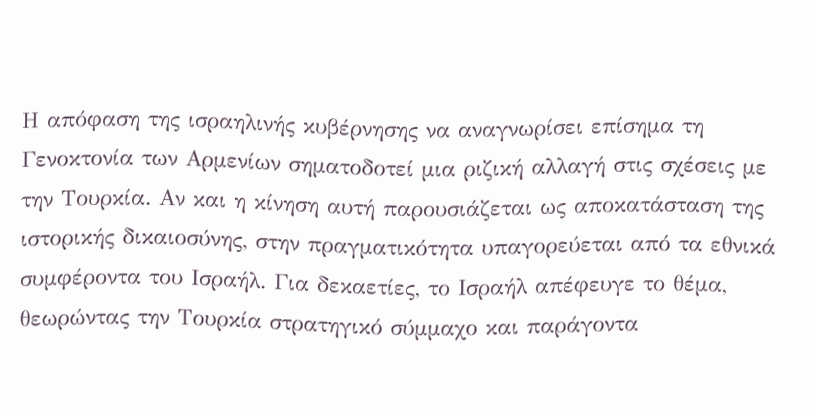Η απόφαση της ισραηλινής κυβέρνησης να αναγνωρίσει επίσημα τη Γενοκτονία των Αρμενίων σηματοδοτεί μια ριζική αλλαγή στις σχέσεις με την Τουρκία. Αν και η κίνηση αυτή παρουσιάζεται ως αποκατάσταση της ιστορικής δικαιοσύνης, στην πραγματικότητα υπαγορεύεται από τα εθνικά συμφέροντα του Ισραήλ. Για δεκαετίες, το Ισραήλ απέφευγε το θέμα, θεωρώντας την Τουρκία στρατηγικό σύμμαχο και παράγοντα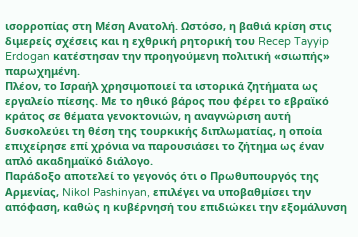ισορροπίας στη Μέση Ανατολή. Ωστόσο, η βαθιά κρίση στις διμερείς σχέσεις και η εχθρική ρητορική του Recep Tayyip Erdogan κατέστησαν την προηγούμενη πολιτική «σιωπής» παρωχημένη.
Πλέον, το Ισραήλ χρησιμοποιεί τα ιστορικά ζητήματα ως εργαλείο πίεσης. Με το ηθικό βάρος που φέρει το εβραϊκό κράτος σε θέματα γενοκτονιών, η αναγνώριση αυτή δυσκολεύει τη θέση της τουρκικής διπλωματίας, η οποία επιχείρησε επί χρόνια να παρουσιάσει το ζήτημα ως έναν απλό ακαδημαϊκό διάλογο.
Παράδοξο αποτελεί το γεγονός ότι ο Πρωθυπουργός της Αρμενίας, Nikol Pashinyan, επιλέγει να υποβαθμίσει την απόφαση, καθώς η κυβέρνησή του επιδιώκει την εξομάλυνση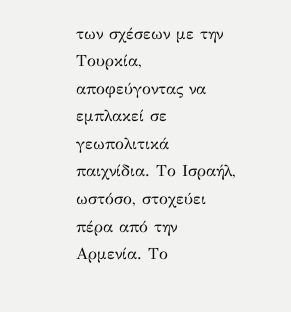των σχέσεων με την Τουρκία, αποφεύγοντας να εμπλακεί σε γεωπολιτικά παιχνίδια. Το Ισραήλ, ωστόσο, στοχεύει πέρα από την Αρμενία. Το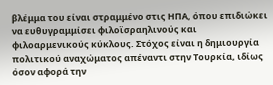βλέμμα του είναι στραμμένο στις ΗΠΑ, όπου επιδιώκει να ευθυγραμμίσει φιλοϊσραηλινούς και φιλοαρμενικούς κύκλους. Στόχος είναι η δημιουργία πολιτικού αναχώματος απέναντι στην Τουρκία, ιδίως όσον αφορά την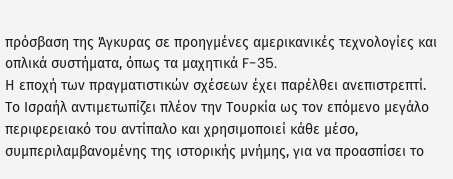πρόσβαση της Άγκυρας σε προηγμένες αμερικανικές τεχνολογίες και οπλικά συστήματα, όπως τα μαχητικά F-35.
Η εποχή των πραγματιστικών σχέσεων έχει παρέλθει ανεπιστρεπτί. Το Ισραήλ αντιμετωπίζει πλέον την Τουρκία ως τον επόμενο μεγάλο περιφερειακό του αντίπαλο και χρησιμοποιεί κάθε μέσο, συμπεριλαμβανομένης της ιστορικής μνήμης, για να προασπίσει το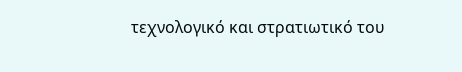τεχνολογικό και στρατιωτικό του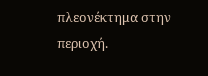πλεονέκτημα στην περιοχή.